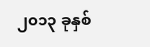၂၀၁၃ ခုနှစ်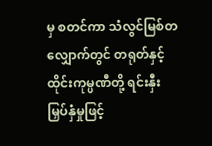မှ စတင်ကာ သံလွင်မြစ်တလျှောက်တွင် တရုတ်နှင့်ထိုင်းကုမ္ပဏီတို့ ရင်းနှီးမြှပ်နှံမှုဖြင့်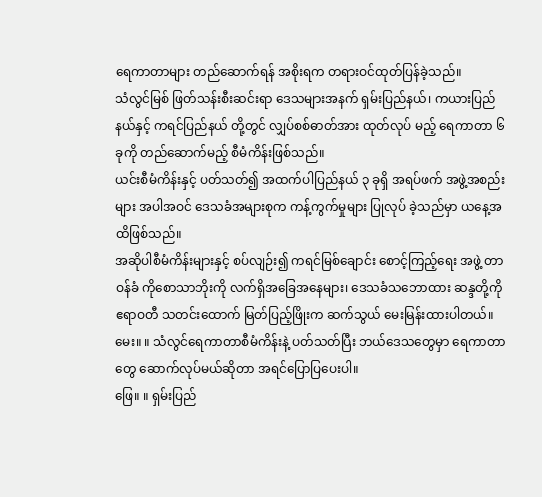ရေကာတာများ တည်ဆောက်ရန် အစိုးရက တရားဝင်ထုတ်ပြန်ခဲ့သည်။
သံလွင်မြစ် ဖြတ်သန်းစီးဆင်းရာ ဒေသများအနက် ရှမ်းပြည်နယ်၊ ကယားပြည်နယ်နှင့် ကရင်ပြည်နယ် တို့တွင် လျှပ်စစ်ဓာတ်အား ထုတ်လုပ် မည့် ရေကာတာ ၆ ခုကို တည်ဆောက်မည့် စီမံကိန်းဖြစ်သည်။
ယင်းစီမံကိန်းနှင့် ပတ်သတ်၍ အထက်ပါပြည်နယ် ၃ ခုရှိ အရပ်ဖက် အဖွဲ့အစည်းများ အပါအဝင် ဒေသခံအများစုက ကန့်ကွက်မှုများ ပြုလုပ် ခဲ့သည်မှာ ယနေ့အထိဖြစ်သည်။
အဆိုပါစီမံကိန်းများနှင့် စပ်လျဉ်း၍ ကရင်မြစ်ချောင်း စောင့်ကြည့်ရေး အဖွဲ့ တာဝန်ခံ ကိုစောသာဘိုးကို လက်ရှိအခြေအနေများ၊ ဒေသခံသဘောထား ဆန္ဒတို့ကို ဧရာဝတီ သတင်းထောက် မြတ်ပြည့်ဖြိုးက ဆက်သွယ် မေးမြန်းထားပါတယ်။
မေး။ ။ သံလွင်ရေကာတာစီမံကိန်းနဲ့ ပတ်သတ်ပြီး ဘယ်ဒေသတွေမှာ ရေကာတာတွေ ဆောက်လုပ်မယ်ဆိုတာ အရင်ပြောပြပေးပါ။
ဖြေ။ ။ ရှမ်းပြည်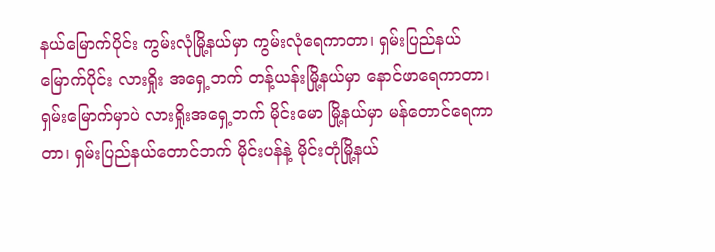နယ်မြောက်ပိုင်း ကွမ်းလုံမြို့နယ်မှာ ကွမ်းလုံရေကာတာ၊ ရှမ်းပြည်နယ်မြောက်ပိုင်း လားရှိုး အရှေ့ဘက် တန့်ယန်းမြို့နယ်မှာ နောင်ဖာရေကာတာ၊ ရှမ်းမြောက်မှာပဲ လားရှိုးအရှေ့ဘက် မိုင်းမော မြို့နယ်မှာ မန်တောင်ရေကာတာ၊ ရှမ်းပြည်နယ်တောင်ဘက် မိုင်းပန်နဲ့ မိုင်းတုံမြို့နယ်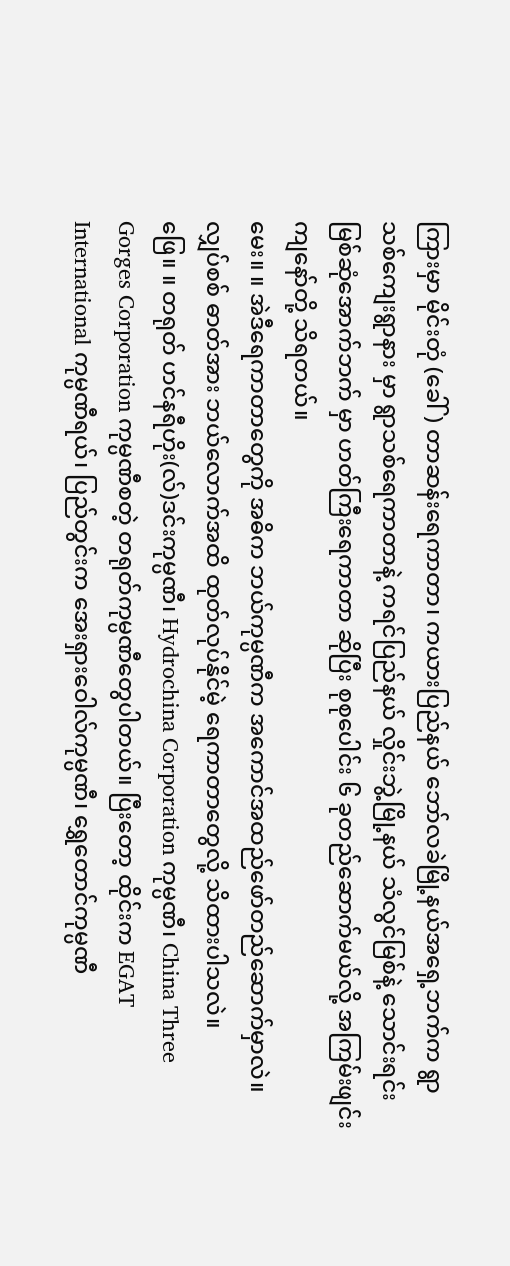ကြားမှာ မိုင်းတုံ (ခေါ်) တာဆန်းရေကာတာ၊ ကယားပြည်နယ် ဘော်လခဲမြို့နယ်အရှေ့ဘက်က ရွာသစ်ကျေးရွာနား မှာ ရွာသစ်ရေကာတာနဲ့ ကရင်ပြည်နယ် လှိုင်းဘွဲ့မြို့နယ် သံလွင်မြစ်နဲ့ သောင်းရင်းမြစ်ဆုံအောက်ဘက် မှာ ဟတ်ကြီးရေကာတာ ဆိုပြီး စုစုပေါင်း ၆ ခုတည်ဆောက်မယ်လို့ အကြမ်းဖျင်းကျနော်တို့ သိရတယ်။
မေး။ ။ အဲဒီရေကာတာတွေကို အဓိက ဘယ်ကုမ္ပဏီက အကောင်အထည်ဖော်တည်ဆောက်မှာလဲ။ လျှပ်စစ် ဓာတ်အား ဘယ်လောက်အထိ ထုတ်လုပ်နိုင်မဲ့ ရေကာတာတွေလို့ သိထားပါသလဲ။
ဖြေ။ ။ တရုတ် ဟင်နရီဟိုး(လ်)ဒင်းကုမ္ပဏီ၊ Hydrochina Corporation ကုမ္ပဏီ၊ China Three Gorges Corporation ကုမ္ပဏီစတဲ့ တရုတ်ကုမ္ပဏီတွေပါတယ်။ ပြီးတော့ ထိုင်းက EGAT International ကုမ္ပဏီရယ်၊ ပြည်တွင်းက အေးရှားဝေါလ်ကုမ္ပဏီ၊ ရွှေတောင်ကုမ္ပဏီ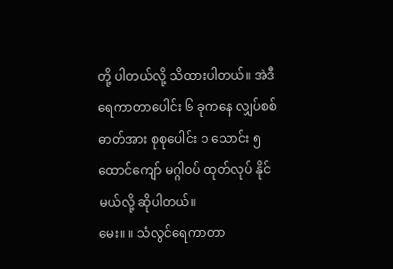တို့ ပါတယ်လို့ သိထားပါတယ်။ အဲဒီ ရေကာတာပေါင်း ၆ ခုကနေ လျှပ်စစ်ဓာတ်အား စုစုပေါင်း ၁ သောင်း ၅ ထောင်ကျော် မဂ္ဂါဝပ် ထုတ်လုပ် နိုင်မယ်လို့ ဆိုပါတယ်။
မေး။ ။ သံလွင်ရေကာတာ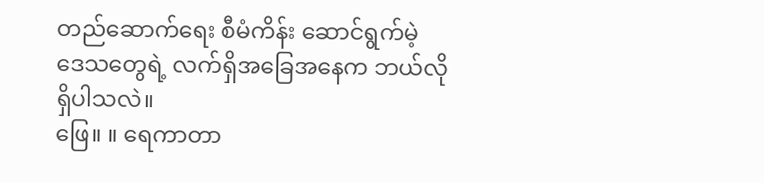တည်ဆောက်ရေး စီမံကိန်း ဆောင်ရွက်မဲ့ ဒေသတွေရဲ့ လက်ရှိအခြေအနေက ဘယ်လိုရှိပါသလဲ။
ဖြေ။ ။ ရေကာတာ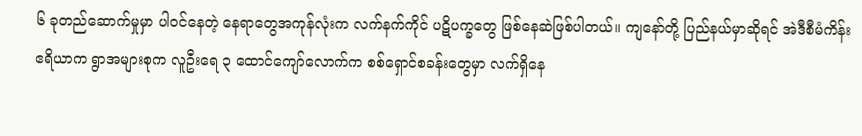၆ ခုတည်ဆောက်မှုမှာ ပါဝင်နေတဲ့ နေရာတွေအကုန်လုံးက လက်နက်ကိုင် ပဋိပက္ခတွေ ဖြစ်နေဆဲဖြစ်ပါတယ်။ ကျနော်တို့ ပြည်နယ်မှာဆိုရင် အဲဒီစီမံကိန်း ဧရိယာက ရွာအများစုက လူဦးရေ ၃ ထောင်ကျော်လောက်က စစ်ရှောင်စခန်းတွေမှာ လက်ရှိနေ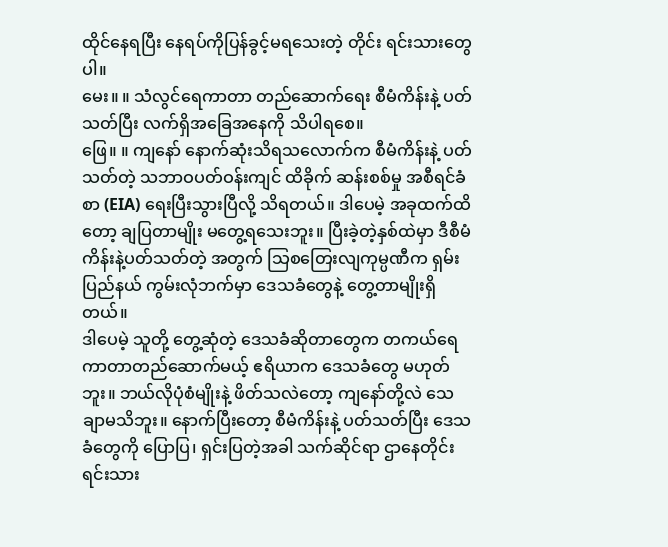ထိုင်နေရပြီး နေရပ်ကိုပြန်ခွင့်မရသေးတဲ့ တိုင်း ရင်းသားတွေပါ။
မေး။ ။ သံလွင်ရေကာတာ တည်ဆောက်ရေး စီမံကိန်းနဲ့ ပတ်သတ်ပြီး လက်ရှိအခြေအနေကို သိပါရစေ။
ဖြေ။ ။ ကျနော် နောက်ဆုံးသိရသလောက်က စီမံကိန်းနဲ့ ပတ်သတ်တဲ့ သဘာဝပတ်ဝန်းကျင် ထိခိုက် ဆန်းစစ်မှု အစီရင်ခံစာ (EIA) ရေးပြီးသွားပြီလို့ သိရတယ်။ ဒါပေမဲ့ အခုထက်ထိတော့ ချပြတာမျိုး မတွေ့ရသေးဘူး။ ပြီးခဲ့တဲ့နှစ်ထဲမှာ ဒီစီမံကိန်းနဲ့ပတ်သတ်တဲ့ အတွက် သြစတြေးလျကုမ္ပဏီက ရှမ်းပြည်နယ် ကွမ်းလုံဘက်မှာ ဒေသခံတွေနဲ့ တွေ့တာမျိုးရှိတယ်။
ဒါပေမဲ့ သူတို့ တွေ့ဆုံတဲ့ ဒေသခံဆိုတာတွေက တကယ်ရေကာတာတည်ဆောက်မယ့် ဧရိယာက ဒေသခံတွေ မဟုတ်ဘူး။ ဘယ်လိုပုံစံမျိုးနဲ့ ဖိတ်သလဲတော့ ကျနော်တို့လဲ သေချာမသိဘူး။ နောက်ပြီးတော့ စီမံကိန်းနဲ့ ပတ်သတ်ပြီး ဒေသခံတွေကို ပြောပြ၊ ရှင်းပြတဲ့အခါ သက်ဆိုင်ရာ ဌာနေတိုင်းရင်းသား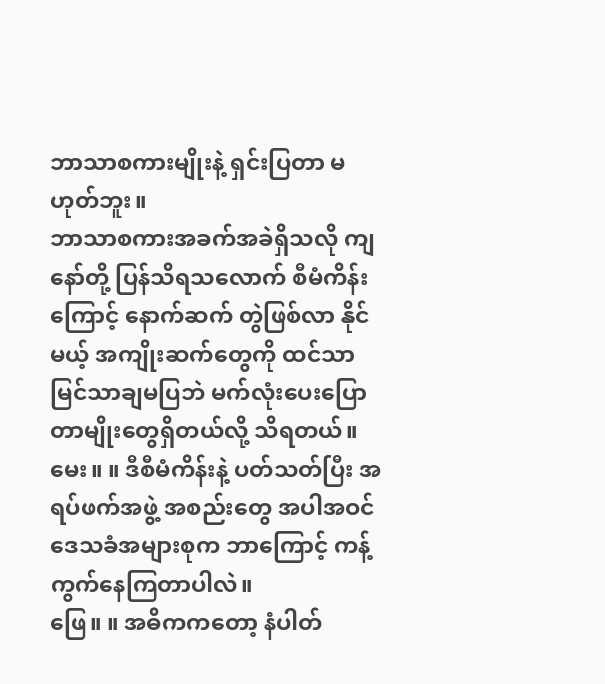ဘာသာစကားမျိုးနဲ့ ရှင်းပြတာ မဟုတ်ဘူး။
ဘာသာစကားအခက်အခဲရှိသလို ကျနော်တို့ ပြန်သိရသလောက် စီမံကိန်းကြောင့် နောက်ဆက် တွဲဖြစ်လာ နိုင်မယ့် အကျိုးဆက်တွေကို ထင်သာမြင်သာချမပြဘဲ မက်လုံးပေးပြောတာမျိုးတွေရှိတယ်လို့ သိရတယ်။
မေး။ ။ ဒီစီမံကိန်းနဲ့ ပတ်သတ်ပြီး အရပ်ဖက်အဖွဲ့ အစည်းတွေ အပါအဝင် ဒေသခံအများစုက ဘာကြောင့် ကန့်ကွက်နေကြတာပါလဲ။
ဖြေ။ ။ အဓိကကတော့ နံပါတ်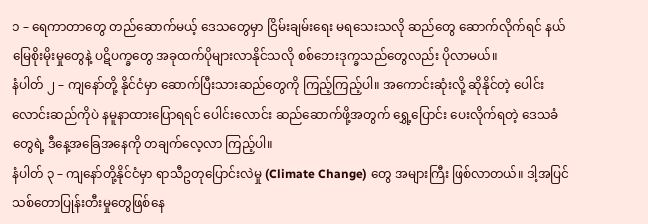၁ – ရေကာတာတွေ တည်ဆောက်မယ့် ဒေသတွေမှာ ငြိမ်းချမ်းရေး မရသေးသလို ဆည်တွေ ဆောက်လိုက်ရင် နယ်မြေစိုးမိုးမှုတွေနဲ့ ပဋိပက္ခတွေ အခုထက်ပိုများလာနိုင်သလို စစ်ဘေးဒုက္ခသည်တွေလည်း ပိုလာမယ်။
နံပါတ် ၂ – ကျနော်တို့ နိုင်ငံမှာ ဆောက်ပြီးသားဆည်တွေကို ကြည့်ကြည့်ပါ။ အကောင်းဆုံးလို့ ဆိုနိုင်တဲ့ ပေါင်းလောင်းဆည်ကိုပဲ နမူနာထားပြောရရင် ပေါင်းလောင်း ဆည်ဆောက်ဖို့အတွက် ရွှေ့ပြောင်း ပေးလိုက်ရတဲ့ ဒေသခံတွေရဲ့ ဒီနေ့အခြေအနေကို တချက်လေ့လာ ကြည့်ပါ။
နံပါတ် ၃ – ကျနော်တို့နိုင်ငံမှာ ရာသီဥတုပြောင်းလဲမှု (Climate Change) တွေ အများကြီး ဖြစ်လာတယ်။ ဒါ့အပြင် သစ်တောပြုန်းတီးမှုတွေဖြစ်နေ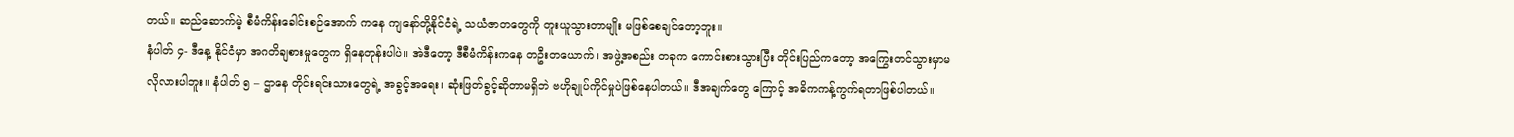တယ်။ ဆည်ဆောက်မဲ့ စီမံကိန်းခေါင်းစဉ်အောက် ကနေ ကျနော်တို့နိုင်ငံရဲ့ သယံဇာတတွေကို တူးယူသွားတာမျိုး မဖြစ်စေချင်တော့ဘူး။
နံပါတ် ၄- ဒီနေ့ နိုင်ငံမှာ အဂတိချစားမှုတွေက ရှိနေတုန်းပါပဲ။ အဲဒီတော့ ဒီစီမံကိန်းကနေ တဦးတယောက်၊ အဖွဲ့အစည်း တခုက ကောင်းစားသွားပြီး တိုင်းပြည်ကတော့ အကြွေးတင်သွားမှာမလိုလားပါဘူး။ နံပါတ် ၅ – ဌာနေ တိုင်းရင်းသားတွေရဲ့ အခွင့်အရေး၊ ဆုံးဖြတ်ခွင့်ဆိုတာမရှိဘဲ ဗဟိုချုပ်ကိုင်မှုပဲဖြစ်နေပါတယ်။ ဒီအချက်တွေ ကြောင့် အဓိကကန့်ကွက်ရတာဖြစ်ပါတယ်။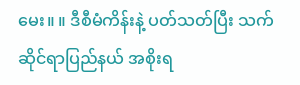မေး။ ။ ဒီစီမံကိန်းနဲ့ ပတ်သတ်ပြီး သက်ဆိုင်ရာပြည်နယ် အစိုးရ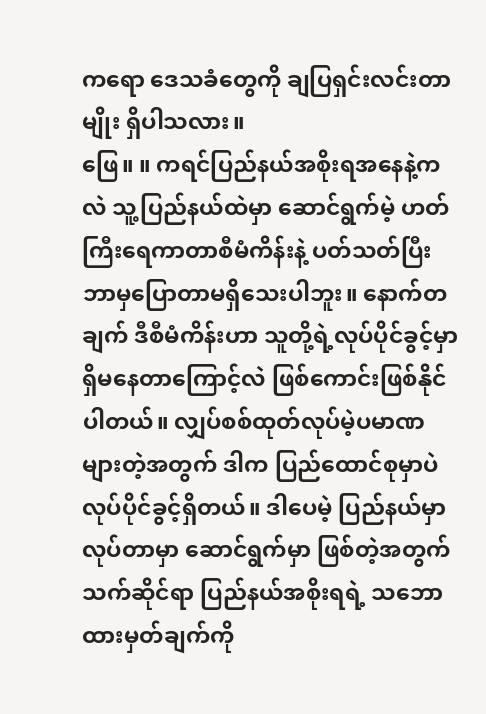ကရော ဒေသခံတွေကို ချပြရှင်းလင်းတာမျိုး ရှိပါသလား။
ဖြေ။ ။ ကရင်ပြည်နယ်အစိုးရအနေနဲ့ကလဲ သူ့ပြည်နယ်ထဲမှာ ဆောင်ရွက်မဲ့ ဟတ်ကြီးရေကာတာစီမံကိန်းနဲ့ ပတ်သတ်ပြီး ဘာမှပြောတာမရှိသေးပါဘူး။ နောက်တချက် ဒီစီမံကိန်းဟာ သူတို့ရဲ့လုပ်ပိုင်ခွင့်မှာ ရှိမနေတာကြောင့်လဲ ဖြစ်ကောင်းဖြစ်နိုင်ပါတယ်။ လျှပ်စစ်ထုတ်လုပ်မဲ့ပမာဏ များတဲ့အတွက် ဒါက ပြည်ထောင်စုမှာပဲ လုပ်ပိုင်ခွင့်ရှိတယ်။ ဒါပေမဲ့ ပြည်နယ်မှာ လုပ်တာမှာ ဆောင်ရွက်မှာ ဖြစ်တဲ့အတွက် သက်ဆိုင်ရာ ပြည်နယ်အစိုးရရဲ့ သဘောထားမှတ်ချက်ကို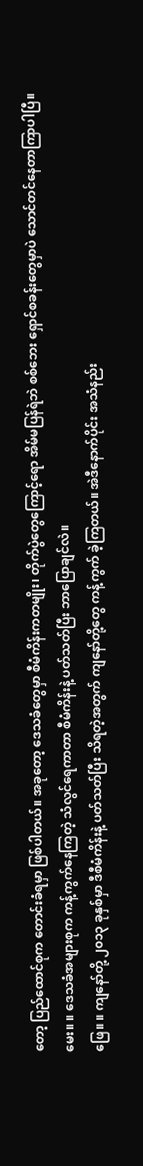တော့ ပြည်ထောင်စုက တောင်းခံရမှာ ဖြစ်ပါတယ်။ အခုတော့ ဒေသခံတွေမှာ စီမံကိန်းကတမျိုး၊ တိုက်ပွဲတွေကြောင့်ရော အိမ်မပြန်ရဲဘဲ စစ်ဘေး ရှောင်စခန်းတွေမှာပဲ သောင်တင်နေတာကြာပါပြီ။
မေး။ ။ ဒေသခံအများစုက ကန့်ကွက်နေကြတဲ့ သံလွင်ရေကာတာ စီမံကိန်းနဲ့ ပတ်သတ်ပြီး ဘာပြောချင်လဲ။
ဖြေ။ ။ ကျနော်တို့ ၂၀၁၃ ခုနှစ်မှာ ဒီစီမံကိန်းနဲ့ ပတ်သတ်ပြီး သိရတဲ့အတွက် ကျနော်တို့တွေ ကန့်ကွက် ခဲ့ကြတယ်။ အဲဒီနောက်ပိုင်း အသံနည်း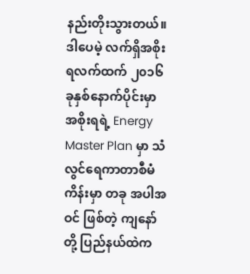နည်းတိုးသွားတယ်။ ဒါပေမဲ့ လက်ရှိအစိုးရလက်ထက် ၂၀၁၆ ခုနှစ်နောက်ပိုင်းမှာ အစိုးရရဲ့ Energy Master Plan မှာ သံလွင်ရေကာတာစီမံကိန်းမှာ တခု အပါအဝင် ဖြစ်တဲ့ ကျနော်တို့ ပြည်နယ်ထဲက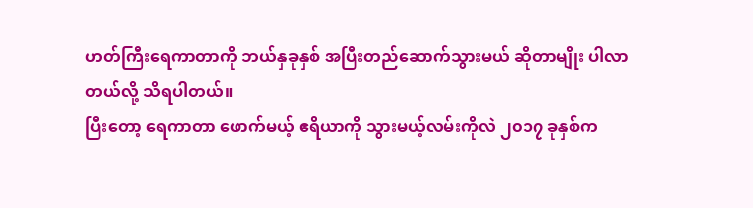ဟတ်ကြီးရေကာတာကို ဘယ်နှခုနှစ် အပြီးတည်ဆောက်သွားမယ် ဆိုတာမျိုး ပါလာတယ်လို့ သိရပါတယ်။
ပြီးတော့ ရေကာတာ ဖောက်မယ့် ဧရိယာကို သွားမယ့်လမ်းကိုလဲ ၂၀၁၇ ခုနှစ်က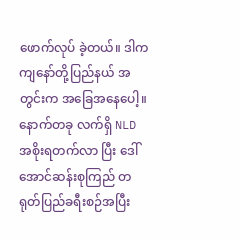ဖောက်လုပ် ခဲ့တယ်။ ဒါက ကျနော်တို့ပြည်နယ် အတွင်းက အခြေအနေပေါ့။ နောက်တခု လက်ရှိ NLD အစိုးရတက်လာ ပြီး ဒေါ်အောင်ဆန်းစုကြည် တရုတ်ပြည်ခရီးစဉ်အပြီး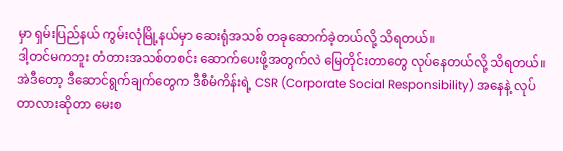မှာ ရှမ်းပြည်နယ် ကွမ်းလုံမြို့နယ်မှာ ဆေးရုံအသစ် တခုဆောက်ခဲ့တယ်လို့ သိရတယ်။
ဒါ့တင်မကဘူး တံတားအသစ်တစင်း ဆောက်ပေးဖို့အတွက်လဲ မြေတိုင်းတာတွေ လုပ်နေတယ်လို့ သိရတယ်။ အဲဒီတော့ ဒီဆောင်ရွက်ချက်တွေက ဒီစီမံကိန်းရဲ့ CSR (Corporate Social Responsibility) အနေနဲ့ လုပ်တာလားဆိုတာ မေးစ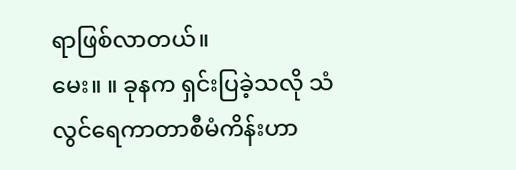ရာဖြစ်လာတယ်။
မေး။ ။ ခုနက ရှင်းပြခဲ့သလို သံလွင်ရေကာတာစီမံကိန်းဟာ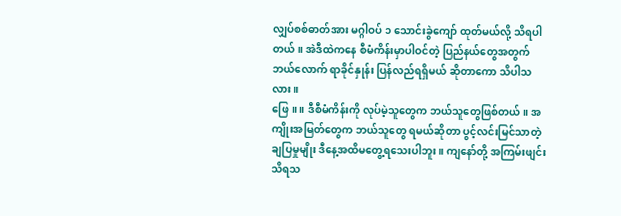လျှပ်စစ်ဓာတ်အား မဂ္ဂါဝပ် ၁ သောင်းခွဲကျော် ထုတ်မယ်လို့ သိရပါတယ်။ အဲဒီထဲကနေ စီမံကိန်းမှာပါဝင်တဲ့ ပြည်နယ်တွေအတွက် ဘယ်လောက် ရာခိုင်နှုန်း ပြန်လည်ရရှိမယ် ဆိုတာကော သိပါသလား။
ဖြေ။ ။ ဒီစီမံကိန်းကို လုပ်မဲ့သူတွေက ဘယ်သူတွေဖြစ်တယ်။ အကျိုးအမြတ်တွေက ဘယ်သူတွေ ရမယ်ဆိုတာ ပွင့်လင်းမြင်သာတဲ့ချပြမှုမျိုး ဒီနေ့အထိမတွေ့ရသေးပါဘူး။ ကျနော်တို့ အကြမ်းဖျင်း သိရသ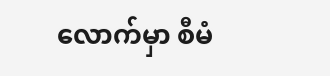လောက်မှာ စီမံ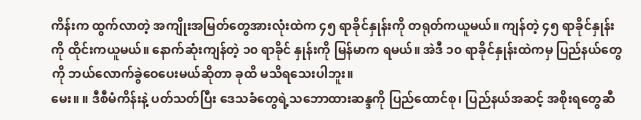ကိန်းက ထွက်လာတဲ့ အကျိုးအမြတ်တွေအားလုံးထဲက ၄၅ ရာခိုင်နှုန်းကို တရုတ်ကယူမယ်။ ကျန်တဲ့ ၄၅ ရာခိုင်နှုန်းကို ထိုင်းကယူမယ်။ နောက်ဆုံးကျန်တဲ့ ၁၀ ရာခိုင် နှုန်းကို မြန်မာက ရမယ်။ အဲဒီ ၁၀ ရာခိုင်နှုန်းထဲကမှ ပြည်နယ်တွေကို ဘယ်လောက်ခွဲဝေပေးမယ်ဆိုတာ ခုထိ မသိရသေးပါဘူး။
မေး။ ။ ဒီစီမံကိန်းနဲ့ ပတ်သတ်ပြီး ဒေသခံတွေရဲ့သဘောထားဆန္ဒကို ပြည်ထောင်စု၊ ပြည်နယ်အဆင့် အစိုးရတွေဆီ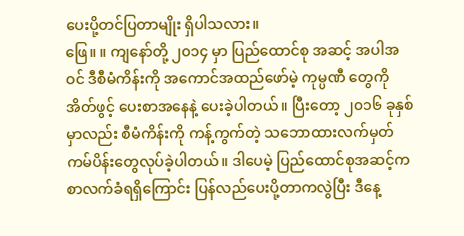ပေးပို့တင်ပြတာမျိုး ရှိပါသလား။
ဖြေ။ ။ ကျနော်တို့ ၂၀၁၄ မှာ ပြည်ထောင်စု အဆင့် အပါအဝင် ဒီစီမံကိန်းကို အကောင်အထည်ဖော်မဲ့ ကုမ္ပဏီ တွေကို အိတ်ဖွင့် ပေးစာအနေနဲ့ ပေးခဲ့ပါတယ်။ ပြီးတော့ ၂၀၁၆ ခုနှစ်မှာလည်း စီမံကိန်းကို ကန့်ကွက်တဲ့ သဘောထားလက်မှတ် ကမ်ပိန်းတွေလုပ်ခဲ့ပါတယ်။ ဒါပေမဲ့ ပြည်ထောင်စုအဆင့်က စာလက်ခံရရှိကြောင်း ပြန်လည်ပေးပို့တာကလွဲပြီး ဒီနေ့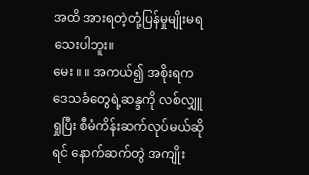အထိ အားရတဲ့တုံ့ပြန်မှုမျိုးမရသေးပါဘူး။
မေး ။ ။ အကယ်၍ အစိုးရက ဒေသခံတွေရဲ့ဆန္ဒကို လစ်လျှူရှုပြီး စီမံကိန်းဆက်လုပ်မယ်ဆိုရင် နောက်ဆက်တွဲ အကျိုး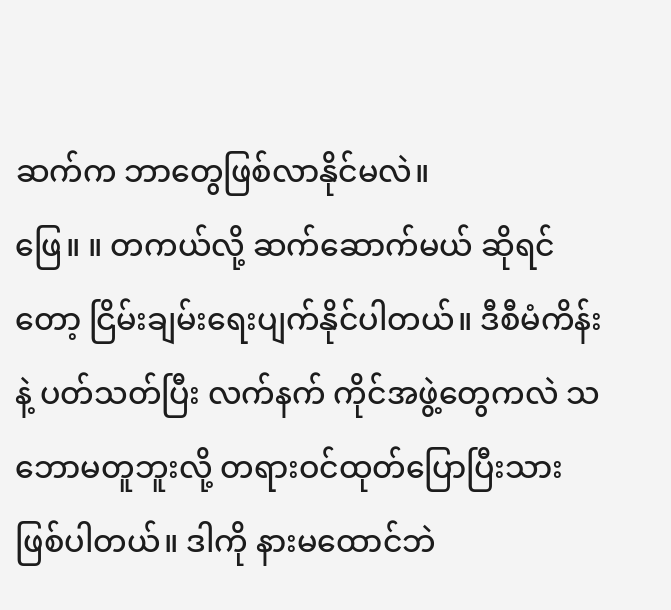ဆက်က ဘာတွေဖြစ်လာနိုင်မလဲ။
ဖြေ။ ။ တကယ်လို့ ဆက်ဆောက်မယ် ဆိုရင်တော့ ငြိမ်းချမ်းရေးပျက်နိုင်ပါတယ်။ ဒီစီမံကိန်းနဲ့ ပတ်သတ်ပြီး လက်နက် ကိုင်အဖွဲ့တွေကလဲ သဘောမတူဘူးလို့ တရားဝင်ထုတ်ပြောပြီးသား ဖြစ်ပါတယ်။ ဒါကို နားမထောင်ဘဲ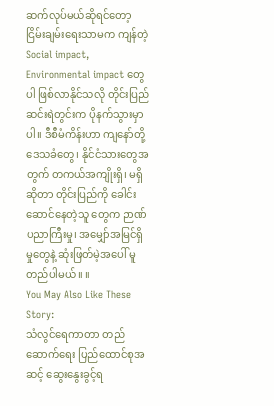ဆက်လုပ်မယ်ဆိုရင်တော့ ငြိမ်းချမ်းရေးသာမက ကျန်တဲ့ Social impact, Environmental impact တွေပါ ဖြစ်လာနိုင်သလို တိုင်းပြည်ဆင်းရဲတွင်းက ပိုနက်သွားမှာပါ။ ဒီစီမံကိန်းဟာ ကျနော်တို့ ဒေသခံတွေ၊ နိုင်ငံသားတွေအတွက် တကယ်အကျိုးရှိ၊ မရှိဆိုတာ တိုင်းပြည်ကို ခေါင်းဆောင်နေတဲ့သူ တွေက ဉာဏ်ပညာကြီးမှု၊ အမျှော်အမြင်ရှိမှုတွေနဲ့ ဆုံးဖြတ်မဲ့အပေါ် မူတည်ပါမယ်။ ။
You May Also Like These Story:
သံလွင်ရေကာတာ တည်ဆောက်ရေး ပြည်ထောင်စုအဆင့် ဆွေးနွေးခွင့်ရ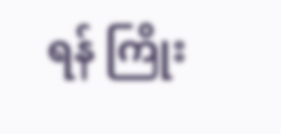ရန် ကြိုး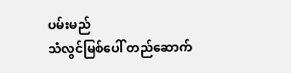ပမ်းမည်
သံလွင်မြစ်ပေါ် တည်ဆောက်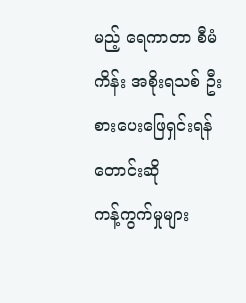မည့် ရေကာတာ စီမံကိန်း အစိုးရသစ် ဦးစားပေးဖြေရှင်းရန် တောင်းဆို
ကန့်ကွက်မှုများ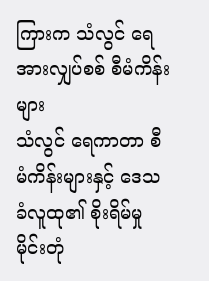ကြားက သံလွင် ရေအားလျှပ်စစ် စီမံကိန်းများ
သံလွင် ရေကာတာ စီမံကိန်းများနှင့် ဒေသခံလူထု၏ စိုးရိမ်မှု
မိုင်းတုံ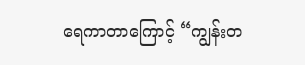ရေကာတာကြောင့် “ကျွန်းတ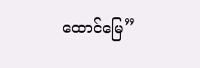ထောင်မြေ”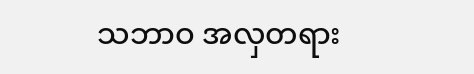သဘာဝ အလှတရား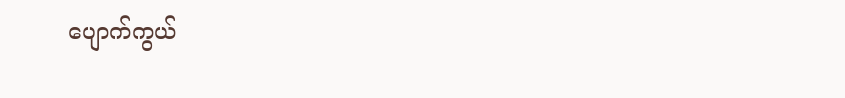ပျောက်ကွယ်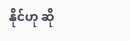နိုင်ဟု ဆို